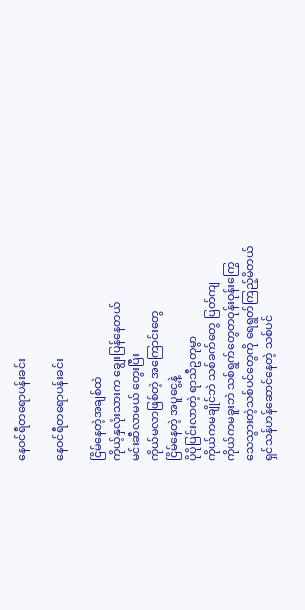နေဝင်ရီတရောပန်းခင်း

နေဝင်ရီတရောပန်းခင်း

ငြိမ်နေတဲ့အချစ်ထဲ
ကိုယ့်နှလုံးသားက ချွေးပြန်နေတယ်
မင်းဆီလာမယ် တွေးပြီး
ကိုယ်မလာဖြစ်တဲ့ အကြောင်းတွေ
ငြိမ်နေတဲ့ အပူငွေ့နဲ့
ပိုပိုပြင်းလာတဲ့ ရာသီဥတုမွာ
ကိုယ်ကမချိုင်ဘဲ သစ်ခက်တွေ ပြတ်ကျ
ကိုယ်ကမခူးဘဲ သစ်ရွက်တွေတဝုန်းဝုန်းကြွေ
သေသွားတဲ့သစ်ပင်တွေကို ရေရွတ်ကြည့်မိတယ်
ရှင်သန်ဟန်ဆောင်နေတဲ့ သစ်ပင်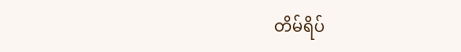တိမ်ရိပ်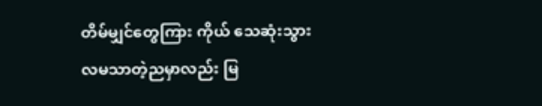တိမ်မျှင်တွေကြား ကိုယ် သေဆုံးသွား
လမသာတဲ့ညမှာလည်း မြ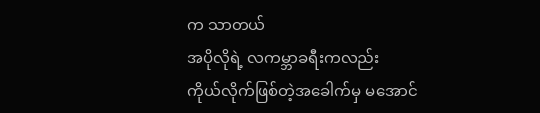က သာတယ်
အပိုလိုရဲ့ လကမ္ဘာခရီးကလည်း
ကိုယ်လိုက်ဖြစ်တဲ့အခေါက်မှ မအောင်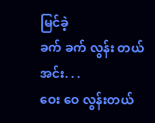မြင်ခဲ့
ခက် ခက် လွန်း တယ်
အင်း. . .
ဝေး ဝေ လွန်းတယ်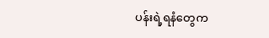ပန်းရဲ့ရနံတွေက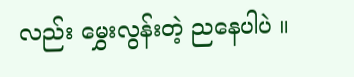လည်း မွှေးလွန်းတဲ့ ညနေပါပဲ ။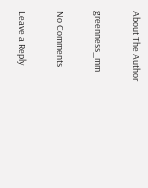About The Author

greenness_mm

No Comments

Leave a Reply